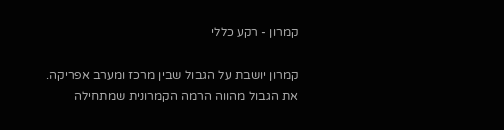קמרון - רקע כללי

קמרון יושבת על הגבול שבין מרכז ומערב אפריקה. את הגבול מהווה הרמה הקמרונית שמתחילה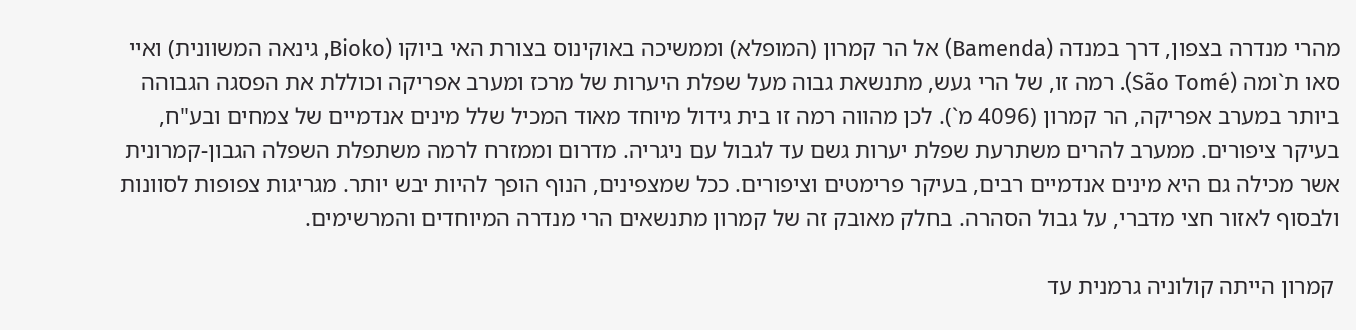מהרי מנדרה בצפון, דרך במנדה (Bamenda) אל הר קמרון (המופלא) וממשיכה באוקינוס בצורת האי ביוקו (Bioko, גינאה המשוונית) ואיי סאו ת`ומה (São Tomé). רמה זו, של הרי געש, מתנשאת גבוה מעל שפלת היערות של מרכז ומערב אפריקה וכוללת את הפסגה הגבוהה ביותר במערב אפריקה, הר קמרון (4096 מ`). לכן מהווה רמה זו בית גידול מיוחד מאוד המכיל שלל מינים אנדמיים של צמחים ובע"ח, בעיקר ציפורים. ממערב להרים משתרעת שפלת יערות גשם עד לגבול עם ניגריה. מדרום וממזרח לרמה משתפלת השפלה הגבון-קמרונית אשר מכילה גם היא מינים אנדמיים רבים, בעיקר פרימטים וציפורים. ככל שמצפינים, הנוף הופך להיות יבש יותר. מגריגות צפופות לסוונות ולבסוף לאזור חצי מדברי, על גבול הסהרה. בחלק מאובק זה של קמרון מתנשאים הרי מנדרה המיוחדים והמרשימים.

 קמרון הייתה קולוניה גרמנית עד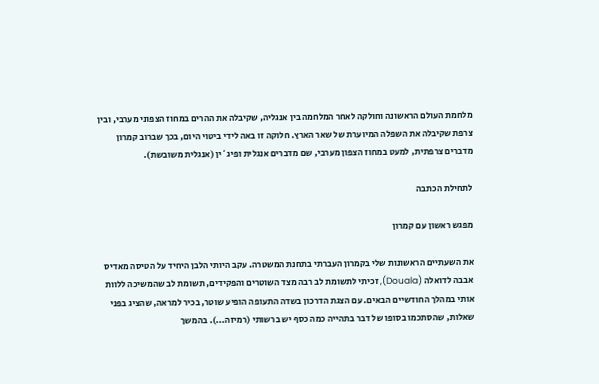מלחמת העולם הראשונה וחולקה לאחר המלחמה בין אנגליה, שקיבלה את ההרים במחוז הצפוני מערבי, ובין צרפת שקיבלה את השפלה המיוערת של שאר הארץ. חלוקה זו באה לידי ביטוי היום, בכך שברוב קמרון מדברים צרפתית, למעט במחוז הצפון מערבי, שם מדברים אנגלית ופיג`ין (אנגלית משובשת).

לתחילת הכתבה

מפגש ראשון עם קמרון

את השעתיים הראשונות שלי בקמרון העברתי בתחנת המשטרה. עקב היותי הלבן היחיד על הטיסה מאדיס אבבה לדואלה (Douala), זכיתי לתשומת לב רבה מצד השוטרים והפקידים, תשומת לב שהמשיכה ללוות אותי במהלך החודשיים הבאים. עם הצגת הדרכון בשדה התעופה הופיע שוטר, בכיר למראה, שהציג בפני שאלות, שהסתכמו בסופו של דבר בתהייה כמה כסף יש ברשותי (רמיזה...). בהמשך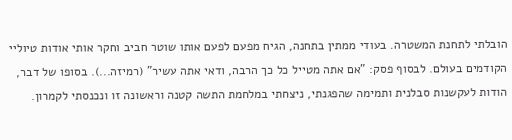הובלתי לתחנת המשטרה. בעודי ממתין בתחנה, הגיח מפעם לפעם אותו שוטר חביב וחקר אותי אודות טיוליי הקודמים בעולם. לבסוף פסק: "אם אתה מטייל כל כך הרבה, ודאי אתה עשיר" (רמיזה...). בסופו של דבר, הודות לעקשנות סבלנית ותמימה שהפגנתי, ניצחתי במלחמת התשה קטנה וראשונה זו ונכנסתי לקמרון.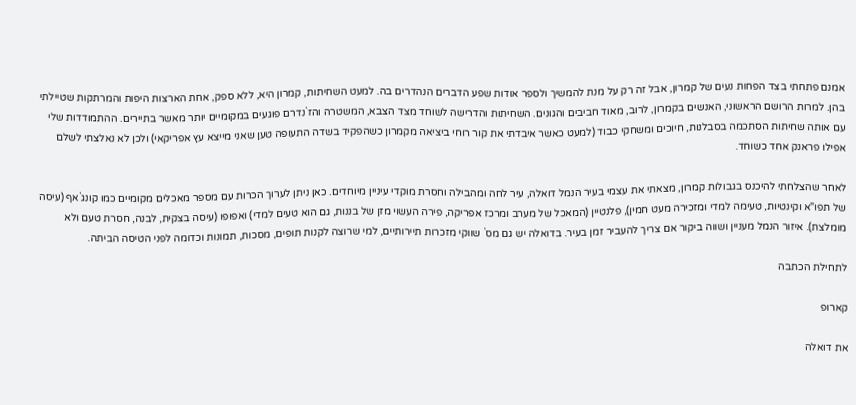אמנם פתחתי בצד הפחות נעים של קמרון, אבל זה רק על מנת להמשיך ולספר אודות שפע הדברים הנהדרים בה. למעט השחיתות, קמרון היא, ללא ספק, אחת הארצות היפות והמרתקות שטיילתי בהן. למרות הרושם הראשוני, האנשים בקמרון, לרוב, מאוד חביבים והגונים. השחיתות והדרישה לשוחד מצד הצבא, המשטרה והז`נדרם פוגעים במקומיים יותר מאשר בתיירים. ההתמודדות שלי עם אותה שחיתות הסתכמה בסבלנות, חיוכים ומשחקי כבוד (למעט כאשר איבדתי את קור רוחי ביציאה מקמרון כשהפקיד בשדה התעופה טען שאני מייצא עץ אפריקאי) ולכן לא נאלצתי לשלם אפילו פראנק אחד כשוחד.

לאחר שהצלחתי להיכנס בגבולות קמרון, מצאתי את עצמי בעיר הנמל דואלה, עיר לחה ומהבילה וחסרת מוקדי עיניין מיוחדים. כאן ניתן לערוך הכרות עם מספר מאכלים מקומיים כמו קונג`אף (עיסה של תפו"א וקינטיות, טעימה למדי ומזכירה מעט חמין), פלנטיין (המאכל של מערב ומרכז אפריקה, פירה העשוי מזן של בננות, גם הוא טעים למדי) ואפופו (עיסה בצקית, לבנה, חסרת טעם ולא מומלצת). איזור הנמל מעניין ושווה ביקור אם צריך להעביר זמן בעיר. בדואלה יש גם מס` שווקי מזכרות תיירותיים, למי שרוצה לקנות תופים, מסכות, תמונות וכדומה לפני הטיסה הביתה.

לתחילת הכתבה

קארופ

את דואלה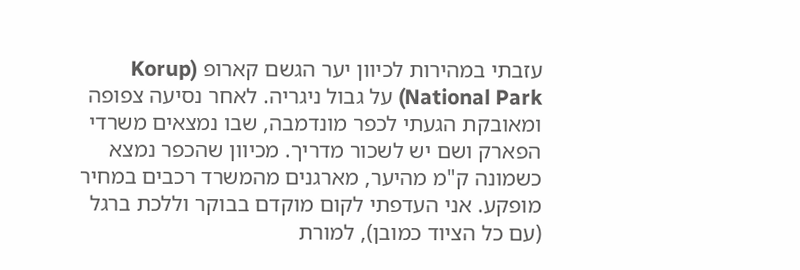עזבתי במהירות לכיוון יער הגשם קארופ (Korup National Park) על גבול ניגריה. לאחר נסיעה צפופה ומאובקת הגעתי לכפר מונדמבה, שבו נמצאים משרדי הפארק ושם יש לשכור מדריך. מכיוון שהכפר נמצא כשמונה ק"מ מהיער, מארגנים מהמשרד רכבים במחיר מופקע. אני העדפתי לקום מוקדם בבוקר וללכת ברגל (עם כל הציוד כמובן), למורת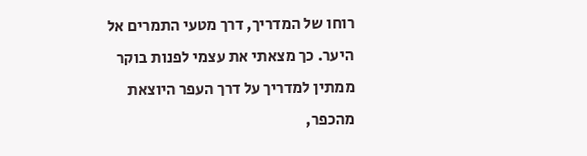רוחו של המדריך, דרך מטעי התמרים אל היער. כך מצאתי את עצמי לפנות בוקר ממתין למדריך על דרך העפר היוצאת מהכפר,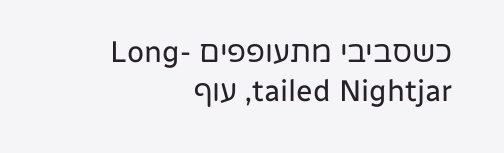כשסביבי מתעופפים Long-tailed Nightjar, עוף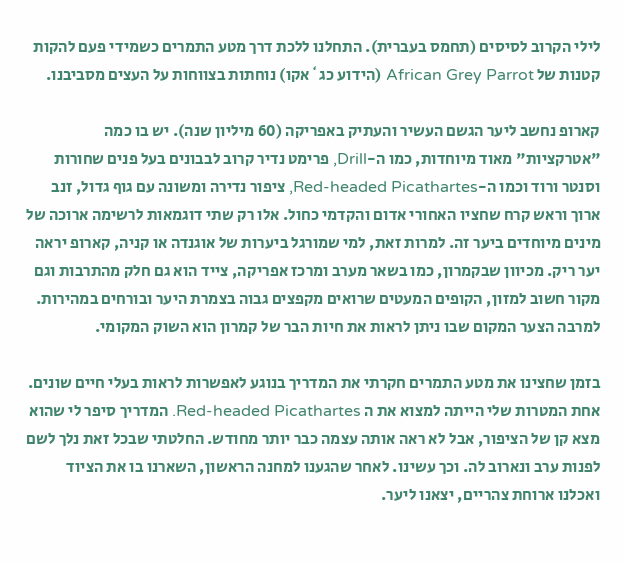לילי הקרוב לסיסים (תחמס בעברית). התחלנו ללכת דרך מטע התמרים כשמידי פעם להקות קטנות של African Grey Parrot (הידוע כג`אקו) נוחתות בצווחות על העצים מסביבנו.

קארופ נחשב ליער הגשם העשיר והעתיק באפריקה (60 מיליון שנה). יש בו כמה "אטרקציות" מאוד מיוחדות, כמו ה-Drill, פרימט נדיר קרוב לבבונים בעל פנים שחורות וסנטר ורוד וכמו ה-Red-headed Picathartes, ציפור נדירה ומשונה עם גוף גדול, זנב ארוך וראש קרח שחציו האחורי אדום והקדמי כחול. אלו רק שתי דוגמאות לרשימה ארוכה של מינים מיוחדים ביער זה. למרות זאת, למי שמורגל ביערות של אוגנדה או קניה, קארופ יראה יער ריק. מכיוון שבקמרון, כמו בשאר מערב ומרכז אפריקה, צייד הוא גם חלק מהתרבות וגם מקור חשוב למזון, הקופים המעטים שרואים מקפצים גבוה בצמרת היער ובורחים במהירות. למרבה הצער המקום שבו ניתן לראות את חיות הבר של קמרון הוא השוק המקומי.

בזמן שחצינו את מטע התמרים חקרתי את המדריך בנוגע לאפשרות לראות בעלי חיים שונים. אחת המטרות שלי הייתה למצוא את ה Red-headed Picathartes. המדריך סיפר לי שהוא מצא קן של הציפור, אבל לא ראה אותה עצמה כבר יותר מחודש. החלטתי שבכל זאת נלך לשם לפנות ערב ונארוב לה. וכך עשינו. לאחר שהגענו למחנה הראשון, השארנו בו את הציוד ואכלנו ארוחת צהריים, יצאנו ליער.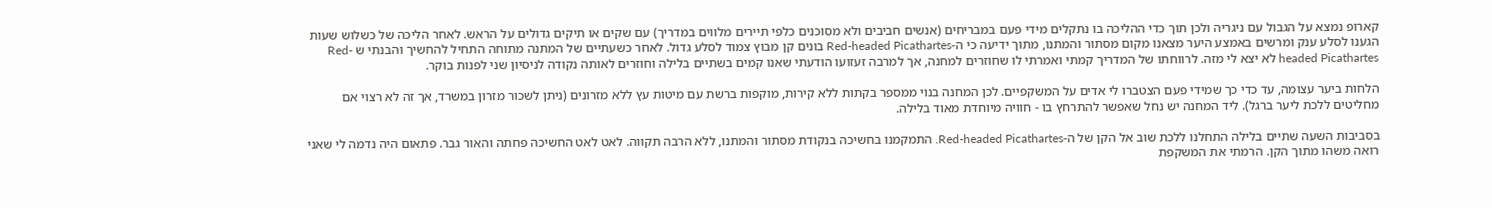קארופ נמצא על הגבול עם ניגריה ולכן תוך כדי ההליכה בו נתקלים מידי פעם במבריחים (אנשים חביבים ולא מסוכנים כלפי תיירים מלווים במדריך) עם שקים או תיקים גדולים על הראש. לאחר הליכה של כשלוש שעות הגענו לסלע ענק ומרשים באמצע היער מצאנו מקום מסתור והמתנו, מתוך ידיעה כי ה-Red-headed Picathartes בונים קן מבוץ צמוד לסלע גדול. לאחר כשעתיים של המתנה מתוחה התחיל להחשיך והבנתי ש Red-headed Picathartes לא יצא לי מזה. לרווחתו של המדריך קמתי ואמרתי לו שחוזרים למחנה, אך למרבה זעזועו הודעתי שאנו קמים בשתיים בלילה וחוזרים לאותה נקודה לניסיון שני לפנות בוקר.

הלחות ביער עצומה, עד כדי כך שמידי פעם הצטברו לי אדים על המשקפיים. לכן המחנה בנוי ממספר בקתות ללא קירות, מוקפות ברשת עם מיטות עץ ללא מזרונים (ניתן לשכור מזרון במשרד, אך זה לא רצוי אם מחליטים ללכת ליער ברגל). ליד המחנה יש נחל שאפשר להתרחץ בו - חוויה מיוחדת מאוד בלילה.

בסביבות השעה שתיים בלילה התחלנו ללכת שוב אל הקן של ה-Red-headed Picathartes. התמקמנו בחשיכה בנקודת מסתור והמתנו, ללא הרבה תקווה. לאט לאט החשיכה פחתה והאור גבר. פתאום היה נדמה לי שאני רואה משהו מתוך הקן. הרמתי את המשקפת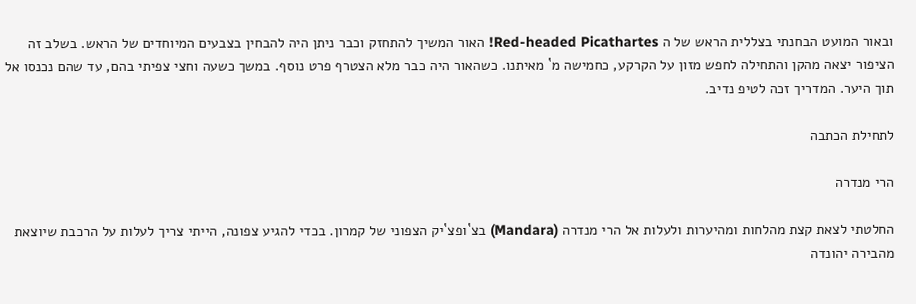ובאור המועט הבחנתי בצללית הראש של ה Red-headed Picathartes! האור המשיך להתחזק וכבר ניתן היה להבחין בצבעים המיוחדים של הראש. בשלב זה הציפור יצאה מהקן והתחילה לחפש מזון על הקרקע, כחמישה מ` מאיתנו. כשהאור היה כבר מלא הצטרף פרט נוסף. במשך כשעה וחצי צפיתי בהם, עד שהם נכנסו אל תוך היער. המדריך זכה לטיפ נדיב.

לתחילת הכתבה

הרי מנדרה

החלטתי לצאת קצת מהלחות ומהיערות ולעלות אל הרי מנדרה (Mandara) בצ`ופצ`יק הצפוני של קמרון. בכדי להגיע צפונה, הייתי צריך לעלות על הרכבת שיוצאת מהבירה יהונדה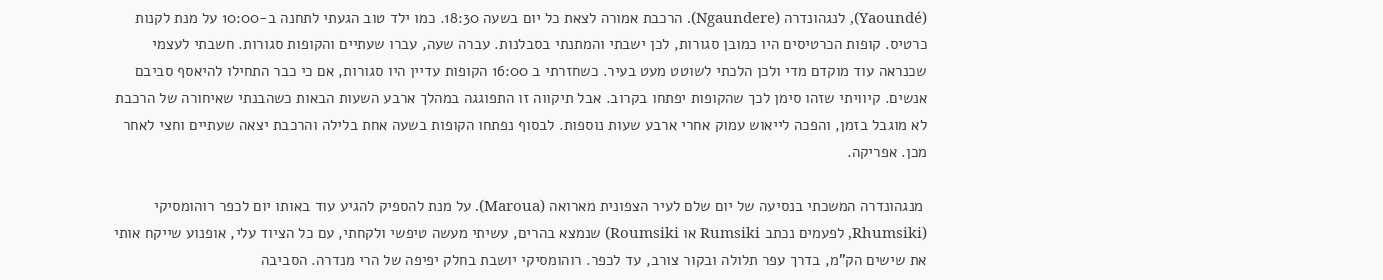(Yaoundé), לנגהונדרה (Ngaundere). הרכבת אמורה לצאת כל יום בשעה 18:30. כמו ילד טוב הגעתי לתחנה ב-10:00 על מנת לקנות כרטיס. קופות הכרטיסים היו כמובן סגורות, לכן ישבתי והמתנתי בסבלנות. עברה שעה, עברו שעתיים והקופות סגורות. חשבתי לעצמי שכנראה עוד מוקדם מדי ולכן הלכתי לשוטט מעט בעיר. כשחזרתי ב 16:00 הקופות עדיין היו סגורות, אם כי כבר התחילו להיאסף סביבם אנשים. קיוויתי שזהו סימן לכך שהקופות יפתחו בקרוב. אבל תיקווה זו התפוגגה במהלך ארבע השעות הבאות כשהבנתי שאיחורה של הרכבת לא מוגבל בזמן, והפכה לייאוש עמוק אחרי ארבע שעות נוספות. לבסוף נפתחו הקופות בשעה אחת בלילה והרכבת יצאה שעתיים וחצי לאחר מכן. אפריקה.

 מנגהונדרה המשכתי בנסיעה של יום שלם לעיר הצפונית מארואה (Maroua). על מנת להספיק להגיע עוד באותו יום לכפר רוהומסיקי (Rhumsiki, לפעמים נכתב Rumsiki או Roumsiki) שנמצא בהרים, עשיתי מעשה טיפשי ולקחתי, עם כל הציוד עלי, אופנוע שייקח אותי את שישים הק"מ, בדרך עפר תלולה ובקור צורב, עד לכפר. רוהומסיקי יושבת בחלק יפיפה של הרי מנדרה. הסביבה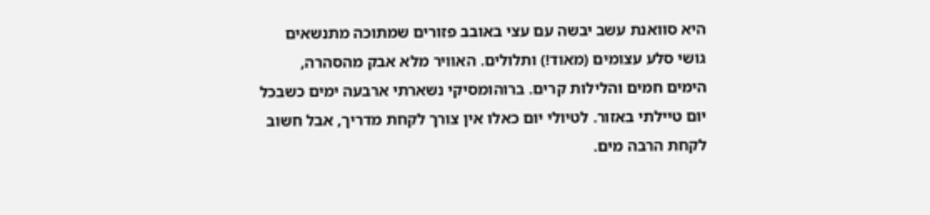היא סוואנת עשב יבשה עם עצי באובב פזורים שמתוכה מתנשאים גושי סלע עצומים (מאוד!) ותלולים. האוויר מלא אבק מהסהרה, הימים חמים והלילות קרים. ברוהומסיקי נשארתי ארבעה ימים כשבכל יום טיילתי באזור. לטיולי יום כאלו אין צורך לקחת מדריך, אבל חשוב לקחת הרבה מים.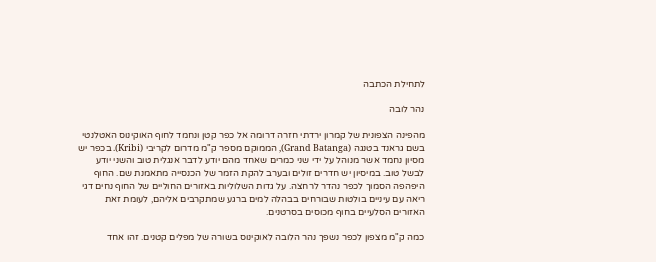לתחילת הכתבה

נהר לובה

מהפינה הצפונית של קמרון ירדתי חזרה דרומה אל כפר קטן ונחמד לחוף האוקינוס האטלנטי בשם גראנד בטנגה (Grand Batanga), הממוקם מספר ק"מ מדרום לקריבי (Kribi). בכפר יש מסיון נחמד אשר מנוהל על ידי שני כמרים שאחד מהם יודע לדבר אנגלית טוב והשני יודע לבשל טוב. במיסיון יש חדרים זולים ובערב להקת הזמר של הכנסייה מתאמנת שם. החוף היפהפה הסמוך לכפר נהדר לרחצה. על גדות השלוליות באזורים החוליים של החוף נחים דגי ריאה עם עיניים בולטות שבורחים בבהלה למים ברגע שמתקרבים אליהם, לעומת זאת האזורים הסלעיים בחוף מכוסים בסרטנים.

כמה ק"מ מצפון לכפר נשפך נהר הלובה לאוקינוס בשורה של מפלים קטנים. זהו אחד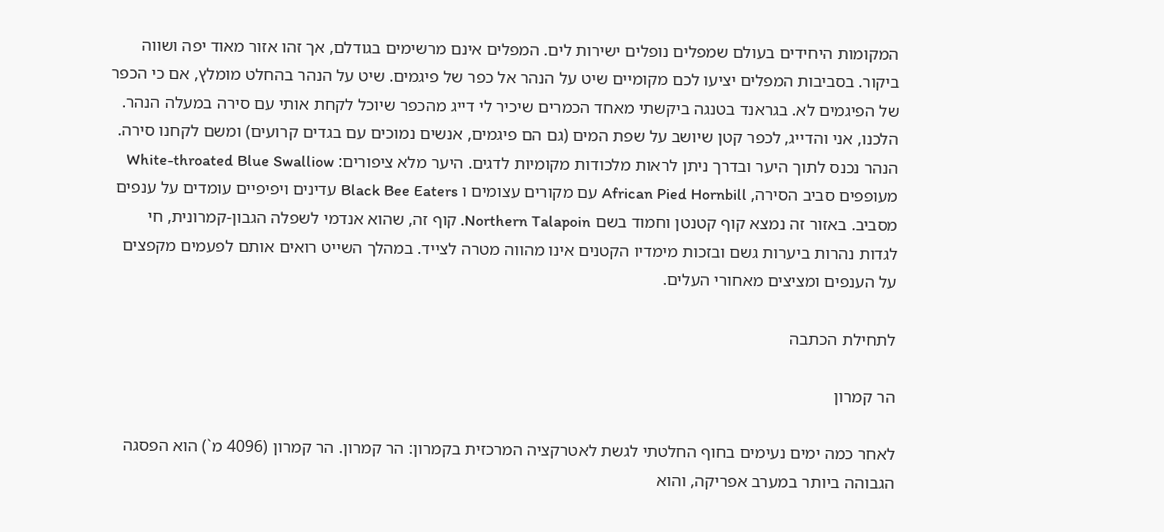המקומות היחידים בעולם שמפלים נופלים ישירות לים. המפלים אינם מרשימים בגודלם, אך זהו אזור מאוד יפה ושווה ביקור. בסביבות המפלים יציעו לכם מקומיים שיט על הנהר אל כפר של פיגמים. שיט על הנהר בהחלט מומלץ, אם כי הכפר של הפיגמים לא. בגראנד בטנגה ביקשתי מאחד הכמרים שיכיר לי דייג מהכפר שיוכל לקחת אותי עם סירה במעלה הנהר. הלכנו, אני והדייג, לכפר קטן שיושב על שפת המים (גם הם פיגמים, אנשים נמוכים עם בגדים קרועים) ומשם לקחנו סירה. הנהר נכנס לתוך היער ובדרך ניתן לראות מלכודות מקומיות לדגים. היער מלא ציפורים: White-throated Blue Swalliow מעופפים סביב הסירה, African Pied Hornbill עם מקורים עצומים ו Black Bee Eaters עדינים ויפיפיים עומדים על ענפים מסביב. באזור זה נמצא קוף קטנטן וחמוד בשם Northern Talapoin. קוף זה, שהוא אנדמי לשפלה הגבון-קמרונית, חי לגדות נהרות ביערות גשם ובזכות מימדיו הקטנים אינו מהווה מטרה לצייד. במהלך השייט רואים אותם לפעמים מקפצים על הענפים ומציצים מאחורי העלים.

לתחילת הכתבה

הר קמרון

לאחר כמה ימים נעימים בחוף החלטתי לגשת לאטרקציה המרכזית בקמרון: הר קמרון. הר קמרון (4096 מ`) הוא הפסגה הגבוהה ביותר במערב אפריקה, והוא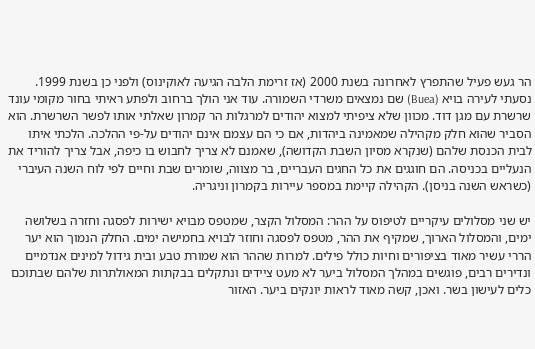הר געש פעיל שהתפרץ לאחרונה בשנת 2000 (אז זרימת הלבה הגיעה לאוקינוס) ולפני כן בשנת 1999. נסעתי לעירה בויא (Buea) שם נמצאים משרדי השמורה. עוד אני הולך ברחוב ולפתע ראיתי בחור מקומי עונד שרשרת עם מגן דוד. מכוון שלא ציפיתי למצוא יהודים למרגלות הר קמרון שאלתי אותו לפשר השרשרת. הוא הסביר שהוא חלק מקהילה שמאמינה ביהדות, אם כי הם עצמם אינם יהודים על-פי ההלכה. הלכתי איתו לבית הכנסת שלהם (שנקרא מסיון השבת הקדושה), שאמנם לא צריך לחבוש בו כיפה, אבל צריך להוריד את הנעליים בכניסה. הם חוגגים את כל החגים העבריים, בר מצווה, שומרים שבת וחיים לפי לוח השנה העיברי (כשראש השנה בניסן). הקהילה קיימת במספר עיירות בקמרון וניגריה.

יש שני מסלולים עיקריים לטיפוס על ההר: המסלול הקצר, שמטפס מבויא ישירות לפסגה וחזרה בשלושה ימים, והמסלול הארוך, שמקיף את ההר, מטפס לפסגה וחוזר לבויא בחמישה ימים. החלק הנמוך הוא יער הררי עשיר מאוד בציפורים וחיות כולל פילים. למרות שההר הוא שמורת טבע ובית גידול למינים אנדמיים ונדירים רבים, פוגשים במהלך המסלול ביער לא מעט ציידים ונתקלים בבקתות המאולתרות שלהם שבתוכם כלים לעישון בשר. ואכן, קשה מאוד לראות יונקים ביער. האזור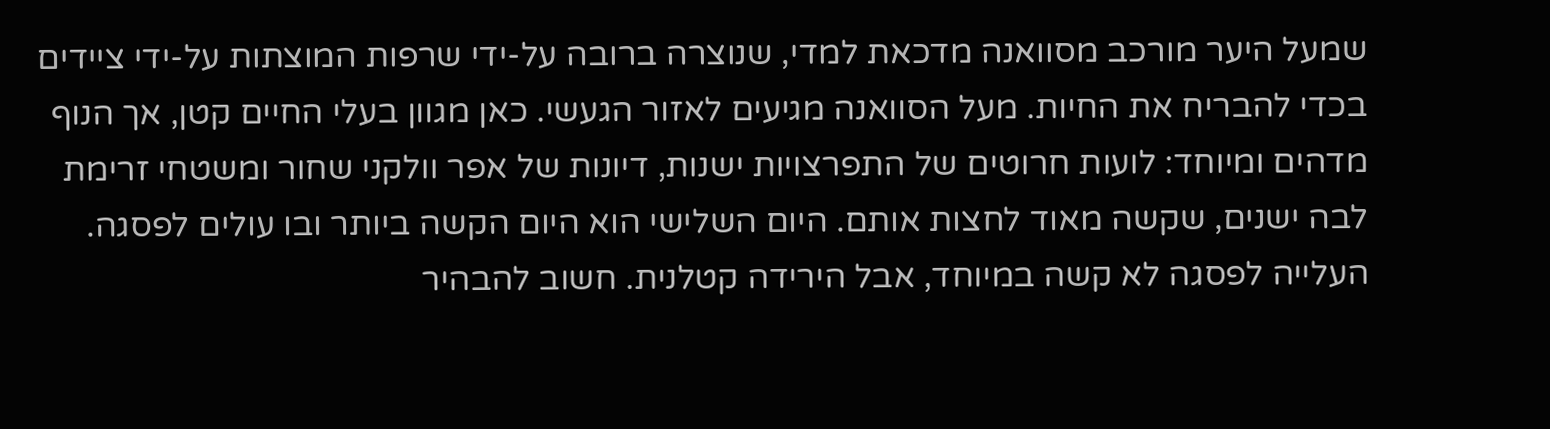שמעל היער מורכב מסוואנה מדכאת למדי, שנוצרה ברובה על-ידי שרפות המוצתות על-ידי ציידים בכדי להבריח את החיות. מעל הסוואנה מגיעים לאזור הגעשי. כאן מגוון בעלי החיים קטן, אך הנוף מדהים ומיוחד: לועות חרוטים של התפרצויות ישנות, דיונות של אפר וולקני שחור ומשטחי זרימת לבה ישנים, שקשה מאוד לחצות אותם. היום השלישי הוא היום הקשה ביותר ובו עולים לפסגה. העלייה לפסגה לא קשה במיוחד, אבל הירידה קטלנית. חשוב להבהיר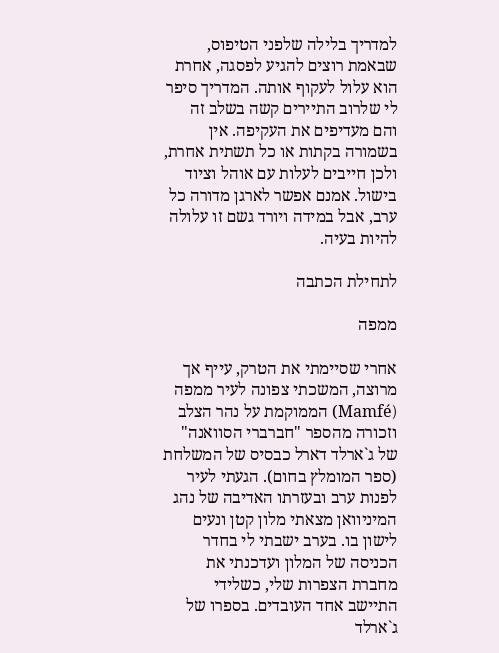למדריך בלילה שלפני הטיפוס, שבאמת רוצים להגיע לפסגה, אחרת הוא עלול לעקוף אותה. המדריך סיפר לי שלרוב התיירים קשה בשלב זה והם מעדיפים את העקיפה. אין בשמורה בקתות או כל תשתית אחרת, ולכן חייבים לעלות עם אוהל וציוד בישול. אמנם אפשר לארגן מדורה כל ערב, אבל במידה ויורד גשם זו עלולה להיות בעיה.

לתחילת הכתבה

ממפה

אחרי שסיימתי את הטרק, עייף אך מרוצה, המשכתי צפונה לעיר ממפה (Mamfé) הממוקמת על נהר הצלב וזכורה מהספר "חברברי הסוואנה" של ג`ארלד דארל כבסיס של המשלחת (ספר המומלץ בחום). הגעתי לעיר לפנות ערב ובעזרתו האדיבה של נהג המיניוואן מצאתי מלון קטן ונעים לישון בו. בערב ישבתי לי בחדר הכניסה של המלון ועדכנתי את מחברת הצפרות שלי, כשלידי התיישב אחד העובדים. בספרו של ג`ארלד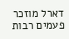דארל מוזכר פעמים רבות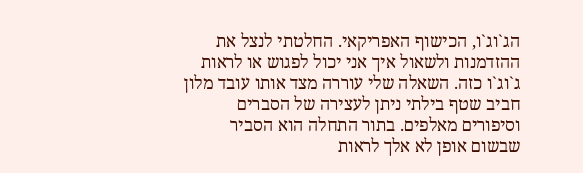הג`וג`ו, הכישוף האפריקאי. החלטתי לנצל את ההזדמנות ולשאול איך אני יכול לפגוש או לראות ג`וג`ו כזה. השאלה שלי עוררה מצד אותו עובד מלון חביב שטף בילתי ניתן לעצירה של הסברים וסיפורים מאלפים. בתור התחלה הוא הסביר שבשום אופן לא אלך לראות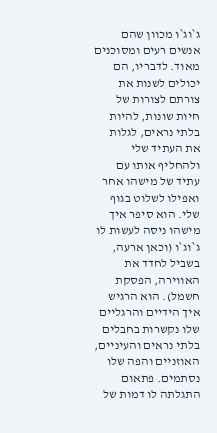ג`וג`ו מכוון שהם אנשים רעים ומסוכנים מאוד. לדבריו, הם יכולים לשנות את צורתם לצורות של חיות שונות, להיות בלתי נראים, לגלות את העתיד שלי ולהחליף אותו עם עתיד של מישהו אחר ואפילו לשלוט בגוף שלי. הוא סיפר איך מישהו ניסה לעשות לו ג`וג`ו (וכאן ארעה, בשביל לחדד את האווירה, הפסקת חשמל). הוא הרגיש איך הידיים והרגליים שלו נקשרות בחבלים בלתי נראים והעיניים, האוזניים והפה שלו נסתמים. פתאום התגלתה לו דמות של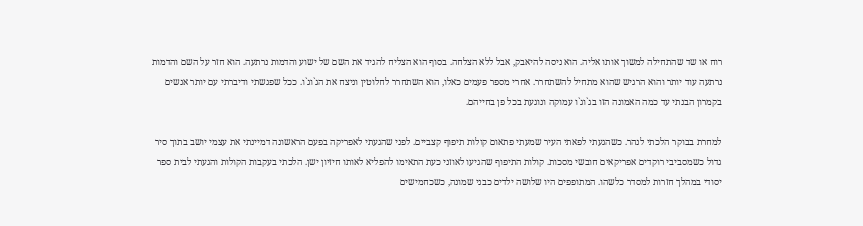רוח או שד שהתחילה למשוך אותו אליה. הוא ניסה להיאבק, אבל ללא הצלחה. בסוף הוא הצליח להגיד את השם של ישוע והדמות נרתעה. הוא חזר על השם והדמות נרתעה עוד יותר והוא הרגיש שהוא מתחיל להשתחרר. אחרי מספר פעמים כאלו, הוא השתחרר לחלוטין וניצח את הג`וג`ו. ככל שפגשתי ודיברתי עם יותר אנשים בקמרון הבנתי עד כמה האמונה הזו בג`וג`ו עמוקה ונוגעת בכל פן בחייהם.

למחרת בבוקר הלכתי לנהר. כשהגעתי לפאתי העיר שמעתי פתאום קולות תיפוף קצביים. לפני שהגעתי לאפריקה בפעם הראשונה דמיינתי את עצמי יושב בתוך סיר גדול כשמסביבי רוקדים אפריקאים חובשי מסכות. קולות התיפוף שהגיעו לאוזני כעת התאימו להפליא לאותו חיזיון ישן. הלכתי בעקבות הקולות והגעתי לבית ספר יסודי במהלך חזרות למסדר כלשהו. המתופפים היו שלושה ילדים כבני שמונה, כשכחמישים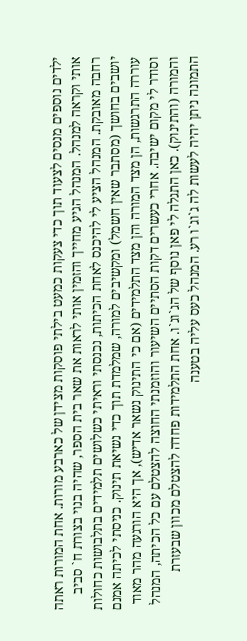ילדים נוספים מנסים לצעוד תוך כדי צעקות כמעט בילתי פוסקות מצידן של כארבע מורות. אחת המורות ראתה אותי וקראה למנהל. המנהל הגיע מחייך והזמין אותי לראות את שאר בית הספר, שהיה בנוי בצורת ח` סביב רחבה מאובקת. המנהל הציע לי להיכנס לאחת הכיתות, נכנסתי וראיתי כשלושים תלמידים בתלבושות כחולות יושבים בחושך (מסתבר שאין חשמל) ומקשיבים למורה, שמלמדת תוך כדי נשיאת תינוק. כניסתי לכיתה אמנם עוררה התרגשות, הן מצד המורה והן מצד התלמידים (אם כי התינוק נשאר אדיש), אך היא הורגעה מהר מאוד וסודר לי מקום ישיבה. אחרי כעשרים דקות הסתיים השיעור והוזמנתי החוצה להצטלם עם כל הכיתה, המנהל והמורה (והתינוק). כאן התגלה לי פאן נוסף של הג`וג`ו. אחת התלמידות פחדה להצטלם מכוון שבעזרת התמונה ניתן יהיה לעשות לה ג`וג`ו רע. המנהל כעס עליה בטענה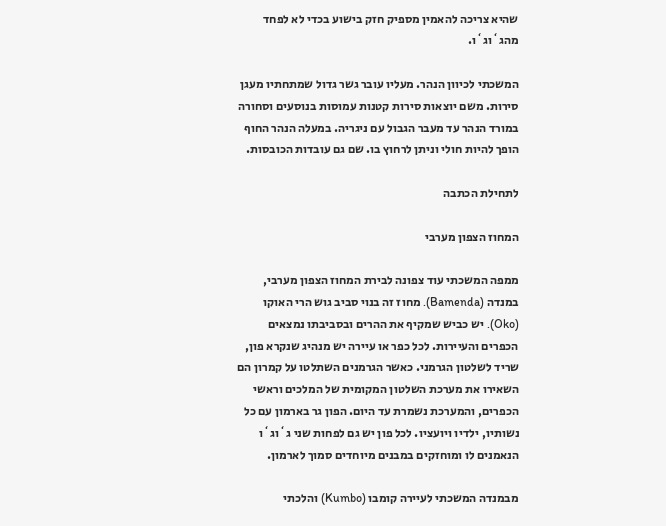שהיא צריכה להאמין מספיק חזק בישוע בכדי לא לפחד מהג`וג`ו.

המשכתי לכיוון הנהר. מעליו עובר גשר גדול שמתחתיו מעגן סירות. משם יוצאות סירות קטנות עמוסות בנוסעים וסחורה במורד הנהר עד מעבר הגבול עם ניגריה. במעלה הנהר החוף הופך להיות חולי וניתן לרחוץ בו. שם גם עובדות הכובסות.

לתחילת הכתבה

המחוז הצפון מערבי

ממפה המשכתי עוד צפונה לבירת המחוז הצפון מערבי, במנדה (Bamenda). מחוז זה בנוי סביב גוש הרי האוקו (Oko). יש כביש שמקיף את ההרים ובסביבתו נמצאים הכפרים והעיירות. לכל כפר או עיירה יש מנהיג שנקרא פון, שריד לשלטון הגרמני. כאשר הגרמנים השתלטו על קמרון הם השאירו את מערכת השלטון המקומית של המלכים וראשי הכפרים, והמערכת נשמרת עד היום. הפון גר בארמון עם כל נשותיו, ילדיו ויועציו. לכל פון יש גם לפחות שני ג`וג`ו הנאמנים לו ומוחזקים במבנים מיוחדים סמוך לארמון.

מבמנדה המשכתי לעיירה קומבו (Kumbo) והלכתי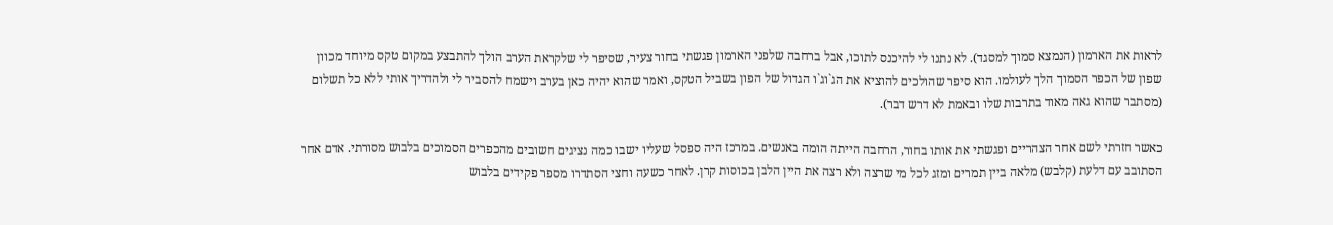לראות את הארמון (הנמצא סמוך למסגד). לא נתנו לי להיכנס לתוכו, אבל ברחבה שלפני הארמון פגשתי בחור צעיר, שסיפר לי שלקראת הערב הולך להתבצע במקום טקס מיוחד מכוון שפון של הכפר הסמוך הלך לעולמו. הוא סיפר שהולכים להוציא את הג`וג`ו הגדול של הפון בשביל הטקס, ואמר שהוא יהיה כאן בערב וישמח להסביר לי ולהדריך אותי ללא כל תשלום (מסתבר שהוא גאה מאוד בתרבות שלו ובאמת לא דרש דבר).

כאשר חזרתי לשם אחר הצהריים ופגשתי את אותו בחור, הרחבה הייתה הומה באנשים. במרכז היה ספסל שעליו ישבו כמה נציגים חשובים מהכפרים הסמוכים בלבוש מסורתי. אדם אחר הסתובב עם דלעת (קלבש) מלאה ביין תמרים ומזג לכל מי שרצה ולא רצה את היין הלבן בכוסות קרן. לאחר כשעה וחצי הסתדרו מספר פקידים בלבוש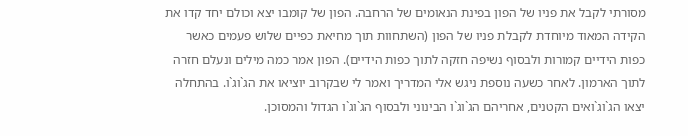מסורתי לקבל את פניו של הפון בפינת הנאומים של הרחבה. הפון של קומבו יצא וכולם יחד קדו את הקידה המאוד מיוחדת לקבלת פניו של הפון (השתחוות תוך מחיאת כפיים שלוש פעמים כאשר כפות הידיים קמורות ולבסוף נשיפה חזקה לתוך כפות הידיים). הפון אמר כמה מילים ונעלם חזרה לתוך הארמון. לאחר כשעה נוספת ניגש אלי המדריך ואמר לי שבקרוב יוציאו את הג`וג`ו. בהתחלה יצאו הג`וג`ואים הקטנים, אחריהם הג`וג`ו הבינוני ולבסוף הג`וג`ו הגדול והמסוכן.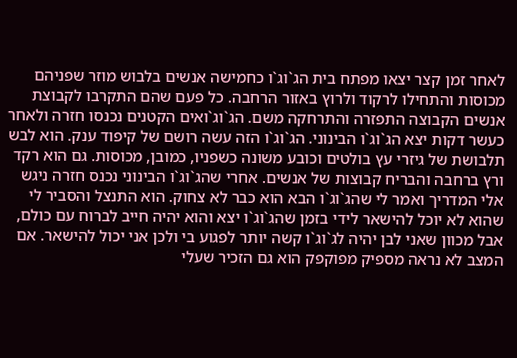לאחר זמן קצר יצאו מפתח בית הג`וג`ו כחמישה אנשים בלבוש מוזר שפניהם מכוסות והתחילו לרקוד ולרוץ באזור הרחבה. כל פעם שהם התקרבו לקבוצת אנשים הקבוצה התפזרה והתרחקה משם. הג`וג`ואים הקטנים נכנסו חזרה ולאחר כעשר דקות יצא הג`וג`ו הבינוני. הג`וג`ו הזה עשה רושם של קיפוד ענק. הוא לבש תלבושת של גיזרי עץ בולטים וכובע משונה כשפניו, כמובן, מכוסות. גם הוא רקד ורץ ברחבה והבריח קבוצות של אנשים. אחרי שהג`וג`ו הבינוני נכנס חזרה ניגש אלי המדריך ואמר לי שהג`וג`ו הבא הוא כבר לא צחוק. הוא התנצל והסביר לי שהוא לא יוכל להישאר לידי בזמן שהג`וג`ו יצא והוא יהיה חייב לברוח עם כולם, אבל מכוון שאני לבן יהיה לג`וג`ו קשה יותר לפגוע בי ולכן אני יכול להישאר. אם המצב לא נראה מספיק מפוקפק הוא גם הזכיר שעלי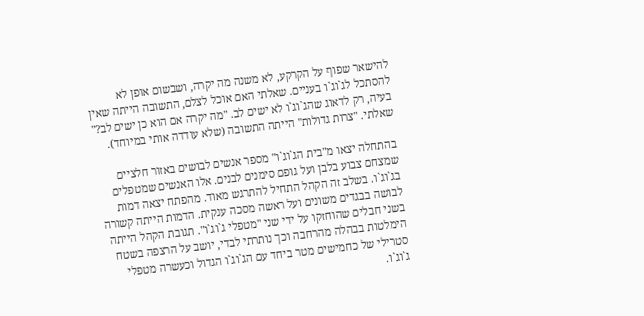להישאר שפוף על הקרקע, לא משנה מה יקרה, ושבשום אופן לא להסתכל לג`וג`ו בעניים. שאלתי האם אוכל לצלם, התשובה הייתה שאין בעיה, רק לדאוג שהג`וג`ו לא ישים לב. "מה יקרה אם הוא כן ישים לב?" שאלתי. "צרות גדולות" הייתה התשובה (שלא עודדה אותי במיוחד).

בהתחלה יצאו מ"בית הג`וג`ו" מספר אנשים לבושים באזור חלציים שמצחם צבוע בלבן ועל גופם סימנים לבנים. אלו האנשים שמטפלים בג`וג`ו. בשלב זה הקהל התחיל להתרגש מאוד. מהפתח יצאה דמות לבושה בבגדים משונים ועל ראשה מסכה ענקית. הדמות הייתה קשורה בשני חבלים שהוחזקו על ידי שני "מטפלי ג`וג`ו". תגובת הקהל הייתה הימלטות בבהלה מהרחבה וכך נותרתי לבדי, יושב על הרצפה בשטח סטרילי של כחמישים מטר ביחד עם הג`וג`ו הגדול וכעשרה מטפלי ג`וג`ו.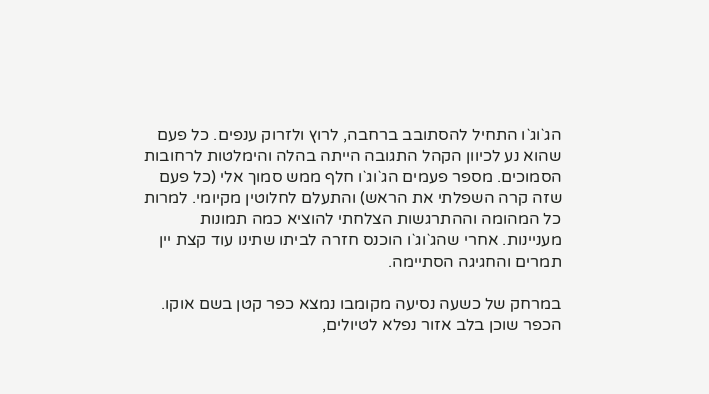הג`וג`ו התחיל להסתובב ברחבה, לרוץ ולזרוק ענפים. כל פעם שהוא נע לכיוון הקהל התגובה הייתה בהלה והימלטות לרחובות הסמוכים. מספר פעמים הג`וג`ו חלף ממש סמוך אלי (כל פעם שזה קרה השפלתי את הראש) והתעלם לחלוטין מקיומי. למרות כל המהומה וההתרגשות הצלחתי להוציא כמה תמונות מעניינות. אחרי שהג`וג`ו הוכנס חזרה לביתו שתינו עוד קצת יין תמרים והחגיגה הסתיימה.

במרחק של כשעה נסיעה מקומבו נמצא כפר קטן בשם אוקו. הכפר שוכן בלב אזור נפלא לטיולים,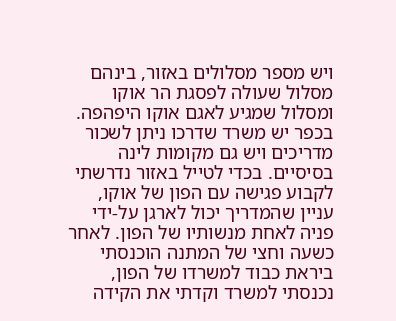ויש מספר מסלולים באזור, בינהם מסלול שעולה לפסגת הר אוקו ומסלול שמגיע לאגם אוקו היפהפה. בכפר יש משרד שדרכו ניתן לשכור מדריכים ויש גם מקומות לינה בסיסיים. בכדי לטייל באזור נדרשתי לקבוע פגישה עם הפון של אוקו, עניין שהמדריך יכול לארגן על-ידי פניה לאחת מנשותיו של הפון. לאחר כשעה וחצי של המתנה הוכנסתי ביראת כבוד למשרדו של הפון, נכנסתי למשרד וקדתי את הקידה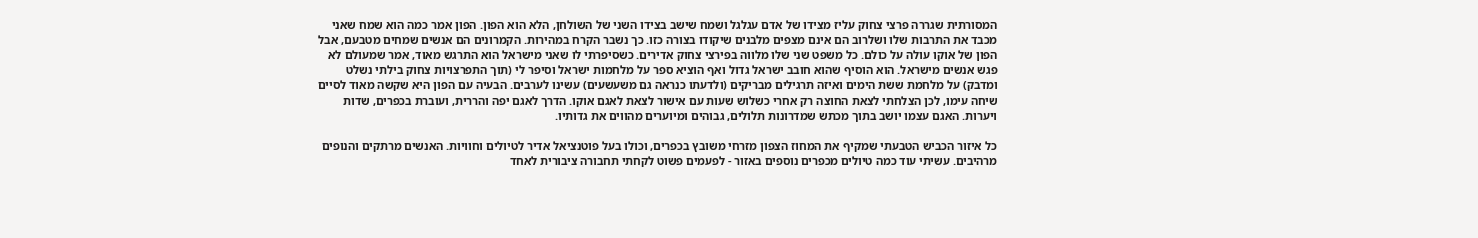המסורתית שגררה פרצי צחוק עליז מצידו של אדם עגלגל ושמח שישב בצידו השני של השולחן, הלא הוא הפון. הפון אמר כמה הוא שמח שאני מכבד את התרבות שלו ושלרוב הם אינם מצפים מלבנים שיקודו בצורה כזו. כך נשבר הקרח במהירות. הקמרונים הם אנשים שמחים מטבעם, אבל הפון של אוקו עולה על כולם. כל משפט שני שלו מלווה בפירצי צחוק אדירים. כשסיפרתי לו שאני מישראל הוא התרגש מאוד, אמר שמעולם לא פגש אנשים מישראל. הוא הוסיף שהוא חובב ישראל גדול ואף הוציא ספר על מלחמות ישראל וסיפר לי (תוך התפרצויות צחוק בילתי נשלט ומדבק) על מלחמת ששת הימים ואיזה תרגילים מבריקים (ולדעתו כנראה גם משעשעים) עשינו לערבים. הבעיה עם הפון היא שקשה מאוד לסיים שיחה עימו, לכן הצלחתי לצאת החוצה רק אחרי כשלוש שעות עם אישור לצאת לאגם אוקו. הדרך לאגם יפה והררית, ועוברת בכפרים, שדות ויערות. האגם עצמו יושב בתוך מכתש שמדרונות תלולים, גבוהים ומיוערים מהווים את גדותיו.

כל איזור הכביש הטבעתי שמקיף את המחוז הצפון מזרחי משובץ בכפרים, וכולו בעל פוטנציאל אדיר לטיולים וחוויות. האנשים מרתקים והנופים מרהיבים. עשיתי עוד כמה טיולים מכפרים נוספים באזור - לפעמים פשוט לקחתי תחבורה ציבורית לאחד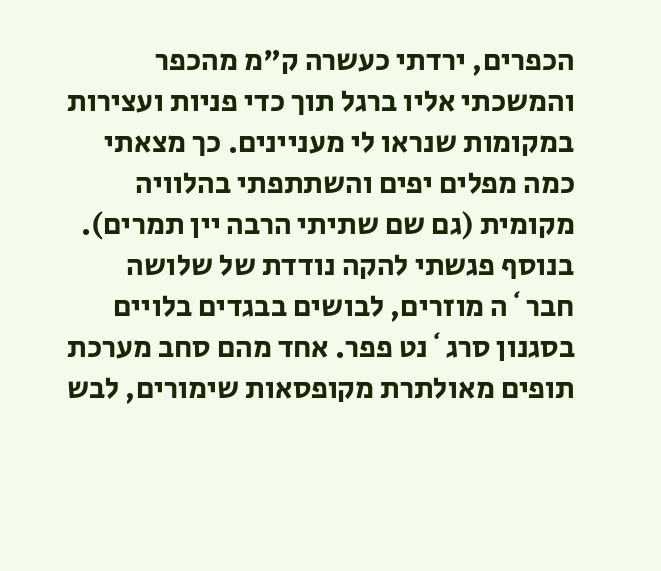הכפרים, ירדתי כעשרה ק"מ מהכפר והמשכתי אליו ברגל תוך כדי פניות ועצירות במקומות שנראו לי מעניינים. כך מצאתי כמה מפלים יפים והשתתפתי בהלוויה מקומית (גם שם שתיתי הרבה יין תמרים). בנוסף פגשתי להקה נודדת של שלושה חבר`ה מוזרים, לבושים בבגדים בלויים בסגנון סרג`נט פפר. אחד מהם סחב מערכת תופים מאולתרת מקופסאות שימורים, לבש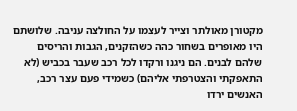מקטורן מאולתר וצייר לעצמו על החולצה עניבה. שלושתם היו מאופרים בשחור כהה כשהזקנים, הגבות והריסים שלהם לבנים. הם ניגנו ורקדו לכל רכב שעבר בכביש (לא התאפקתי והצטרפתי אליהם) כשמידי פעם עצר רכב, האנשים ירדו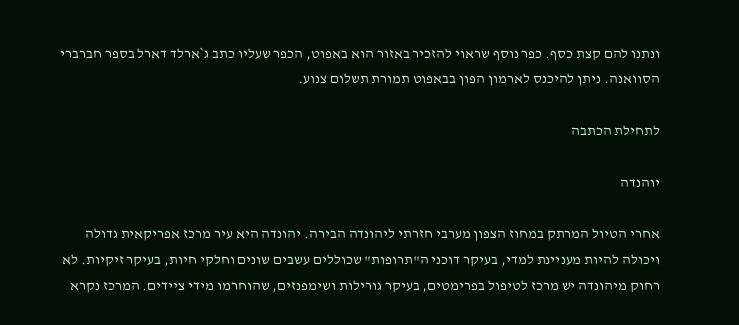ונתנו להם קצת כסף. כפר נוסף שראוי להזכיר באזור הוא באפוט, הכפר שעליו כתב ג`ארלד דארל בספר חברברי הסוואנה. ניתן להיכנס לארמון הפון בבאפוט תמורת תשלום צנוע.

לתחילת הכתבה

יוהנדה

אחרי הטיול המרתק במחוז הצפון מערבי חזרתי ליהונדה הבירה. יהונדה היא עיר מרכז אפריקאית גדולה ויכולה להיות מעניינת למדי, בעיקר דוכני ה"תרופות" שכוללים עשבים שונים וחלקי חיות, בעיקר זיקיות. לא רחוק מיהונדה יש מרכז לטיפול בפרימטים, בעיקר גורילות ושימפנזים, שהוחרמו מידי ציידים. המרכז נקרא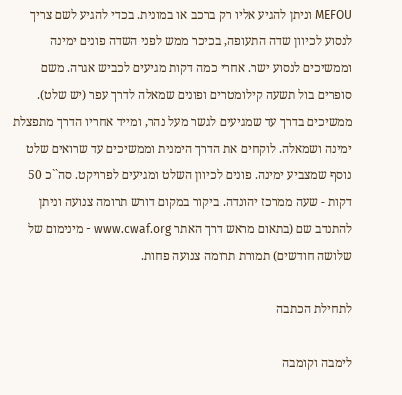MEFOU וניתן להגיע אליו רק ברכב או במונית. בכדי להגיע לשם צריך לנסוע לכיוון שדה התעופה, בכיכר ממש לפני השדה פונים ימינה וממשיכים לנסוע ישר. אחרי כמה דקות מגיעים לכביש אגרה. משם סופרים בול תשעה קילומטרים ופונים שמאלה לדרך עפר (יש שלט). ממשיכים בדרך עד שמגיעים לגשר מעל נהר, ומייד אחריו הדרך מתפצלת ימינה ושמאלה. לוקחים את הדרך הימנית וממשיכים עד שרואים שלט נוסף שמצביע ימינה. פונים לכיוון השלט ומגיעים לפרויקט. סה``כ 50 דקות - שעה ממרכז יהונדה. ביקור במקום דורש תרומה צנועה וניתן להתנדב שם (בתאום מראש דרך האתר www.cwaf.org - מינימום של שלושה חודשים) תמורת תרומה צנועה פחות.

לתחילת הכתבה

לימבה וקומבה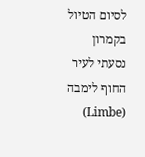לסיום הטיול בקמרון נסעתי לעיר החוף לימבה (Limbe)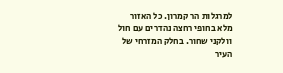למרגלות הר קמרון. כל האזור מלא בחופי רחצה נהדרים עם חול וולקני שחור. בחלק המזרחי של העיר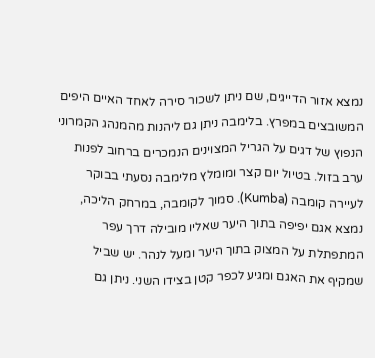נמצא אזור הדייגים, שם ניתן לשכור סירה לאחד האיים היפים המשובצים במפרץ. בלימבה ניתן גם ליהנות מהמנהג הקמרוני הנפוץ של דגים על הגריל המצוינים הנמכרים ברחוב לפנות ערב בזול. בטיול יום קצר ומומלץ מלימבה נסעתי בבוקר לעיירה קומבה (Kumba). סמוך לקומבה, במרחק הליכה, נמצא אגם יפיפה בתוך היער שאליו מובילה דרך עפר המתפתלת על המצוק בתוך היער ומעל לנהר. יש שביל שמקיף את האגם ומגיע לכפר קטן בצידו השני. ניתן גם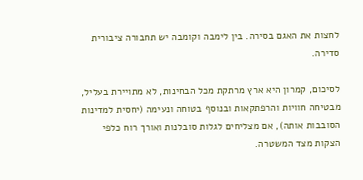לחצות את האגם בסירה. בין לימבה וקומבה יש תחבורה ציבורית סדירה.

לסיכום, קמרון היא ארץ מרתקת מכל הבחינות, לא מתויירת בעליל, מבטיחה חוויות והרפתקאות ובנוסף בטוחה ונעימה (יחסית למדינות הסובבות אותה), אם מצליחים לגלות סובלנות ואורך רוח כלפי הצקות מצד המשטרה.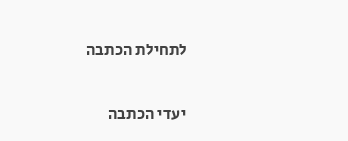לתחילת הכתבה

יעדי הכתבה